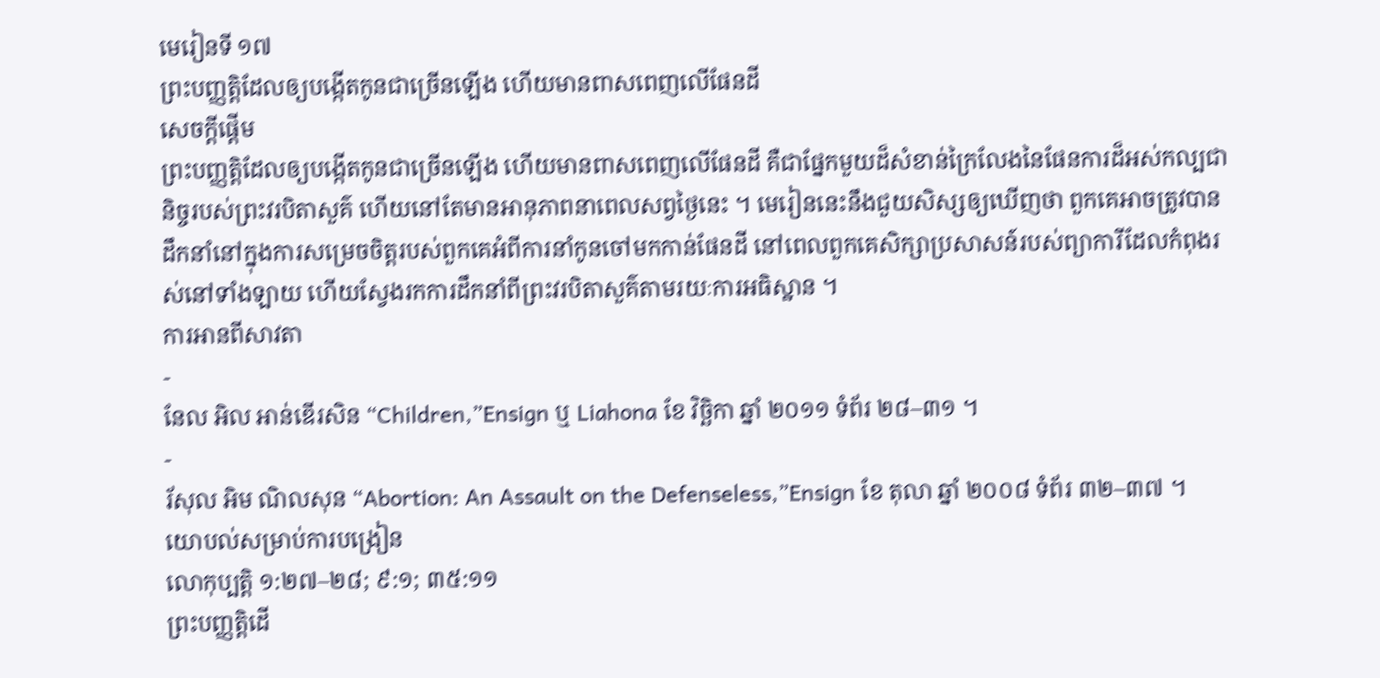មេរៀនទី ១៧
ព្រះបញ្ញត្តិដែលឲ្យបង្កើតកូនជាច្រើនឡើង ហើយមានពាសពេញលើផែនដី
សេចក្ដីផ្ដើម
ព្រះបញ្ញត្តិដែលឲ្យបង្កើតកូនជាច្រើនឡើង ហើយមានពាសពេញលើផែនដី គឺជាផ្នែកមួយដ៏សំខាន់ក្រៃលែងនៃផែនការដ៏អស់កល្បជានិច្ចរបស់ព្រះវរបិតាសួគ៌ ហើយនៅតែមានអានុភាពនាពេលសព្វថ្ងៃនេះ ។ មេរៀននេះនឹងជួយសិស្សឲ្យឃើញថា ពួកគេអាចត្រូវបានដឹកនាំនៅក្នុងការសម្រេចចិត្តរបស់ពួកគេអំពីការនាំកូនចៅមកកាន់ផែនដី នៅពេលពួកគេសិក្សាប្រសាសន៍របស់ព្យាការីដែលកំពុងរស់នៅទាំងឡាយ ហើយស្វែងរកការដឹកនាំពីព្រះវរបិតាសួគ៌តាមរយៈការអធិស្ឋាន ។
ការអានពីសាវតា
-
នែល អិល អាន់ឌើរសិន “Children,”Ensign ឬ Liahona ខែ វិច្ឆិកា ឆ្នាំ ២០១១ ទំព័រ ២៨–៣១ ។
-
រ័សុល អិម ណិលសុន “Abortion: An Assault on the Defenseless,”Ensign ខែ តុលា ឆ្នាំ ២០០៨ ទំព័រ ៣២–៣៧ ។
យោបល់សម្រាប់ការបង្រៀន
លោកុប្បត្តិ ១:២៧–២៨; ៩:១; ៣៥:១១
ព្រះបញ្ញត្តិដើ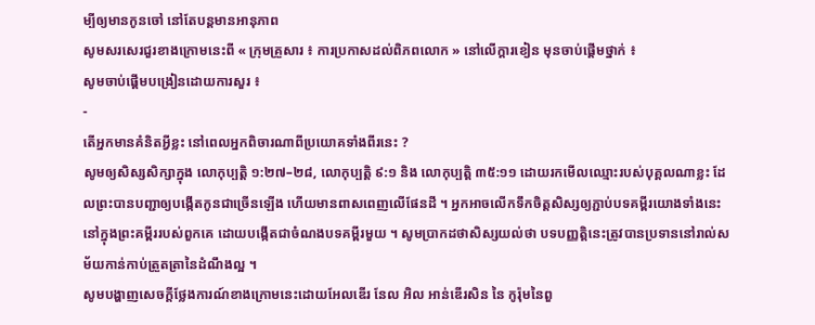ម្បីឲ្យមានកូនចៅ នៅតែបន្ដមានអានុភាព
សូមសរសេរជួរខាងក្រោមនេះពី « ក្រុមគ្រួសារ ៖ ការប្រកាសដល់ពិភពលោក » នៅលើក្ដារខៀន មុនចាប់ផ្ដើមថ្នាក់ ៖
សូមចាប់ផ្ដើមបង្រៀនដោយការសួរ ៖
-
តើអ្នកមានគំនិតអ្វីខ្លះ នៅពេលអ្នកពិចារណាពីប្រយោគទាំងពីរនេះ ?
សូមឲ្យសិស្សសិក្សាក្នុង លោកុប្បត្តិ ១:២៧–២៨, លោកុប្បត្តិ ៩:១ និង លោកុប្បត្តិ ៣៥:១១ ដោយរកមើលឈ្មោះរបស់បុគ្គលណាខ្លះ ដែលព្រះបានបញ្ជាឲ្យបង្កើតកូនជាច្រើនឡើង ហើយមានពាសពេញលើផែនដី ។ អ្នកអាចលើកទឹកចិត្តសិស្សឲ្យភ្ជាប់បទគម្ពីរយោងទាំងនេះនៅក្នុងព្រះគម្ពីររបស់ពួកគេ ដោយបង្កើតជាចំណងបទគម្ពីរមួយ ។ សូមប្រាកដថាសិស្សយល់ថា បទបញ្ញត្តិនេះត្រូវបានប្រទាននៅរាល់សម័យកាន់កាប់ត្រួតត្រានៃដំណឹងល្អ ។
សូមបង្ហាញសេចក្ដីថ្លែងការណ៍ខាងក្រោមនេះដោយអែលឌើរ នែល អិល អាន់ឌើរសិន នៃ កូរ៉ុមនៃពួ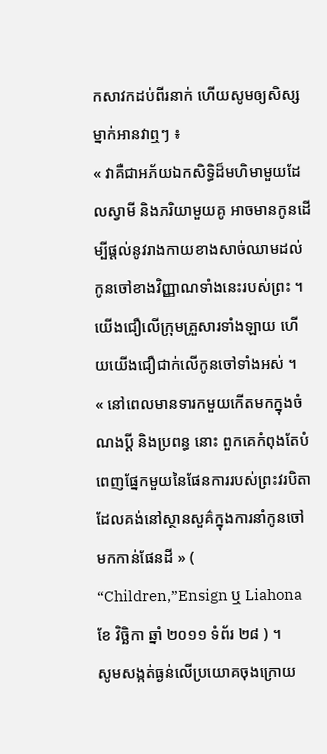កសាវកដប់ពីរនាក់ ហើយសូមឲ្យសិស្សម្នាក់អានវាឮៗ ៖
« វាគឺជាអភ័យឯកសិទ្ធិដ៏មហិមាមួយដែលស្វាមី និងភរិយាមួយគូ អាចមានកូនដើម្បីផ្ដល់នូវរាងកាយខាងសាច់ឈាមដល់កូនចៅខាងវិញ្ញាណទាំងនេះរបស់ព្រះ ។ យើងជឿលើក្រុមគ្រួសារទាំងឡាយ ហើយយើងជឿជាក់លើកូនចៅទាំងអស់ ។
« នៅពេលមានទារកមួយកើតមកក្នុងចំណងប្ដី និងប្រពន្ធ នោះ ពួកគេកំពុងតែបំពេញផ្នែកមួយនៃផែនការរបស់ព្រះវរបិតាដែលគង់នៅស្ថានសួគ៌ក្នុងការនាំកូនចៅមកកាន់ផែនដី » ( “Children,”Ensign ឬ Liahona ខែ វិច្ឆិកា ឆ្នាំ ២០១១ ទំព័រ ២៨ ) ។
សូមសង្កត់ធ្ងន់លើប្រយោគចុងក្រោយ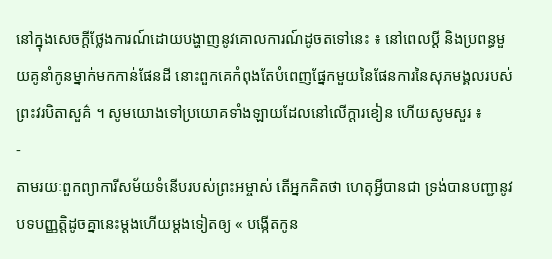នៅក្នុងសេចក្ដីថ្លែងការណ៍ដោយបង្ហាញនូវគោលការណ៍ដូចតទៅនេះ ៖ នៅពេលប្ដី និងប្រពន្ធមួយគូនាំកូនម្នាក់មកកាន់ផែនដី នោះពួកគេកំពុងតែបំពេញផ្នែកមួយនៃផែនការនៃសុភមង្គលរបស់ព្រះវរបិតាសួគ៌ ។ សូមយោងទៅប្រយោគទាំងឡាយដែលនៅលើក្ដារខៀន ហើយសូមសួរ ៖
-
តាមរយៈពួកព្យាការីសម័យទំនើបរបស់ព្រះអម្ចាស់ តើអ្នកគិតថា ហេតុអ្វីបានជា ទ្រង់បានបញ្ជានូវបទបញ្ញត្តិដូចគ្នានេះម្ដងហើយម្ដងទៀតឲ្យ « បង្កើតកូន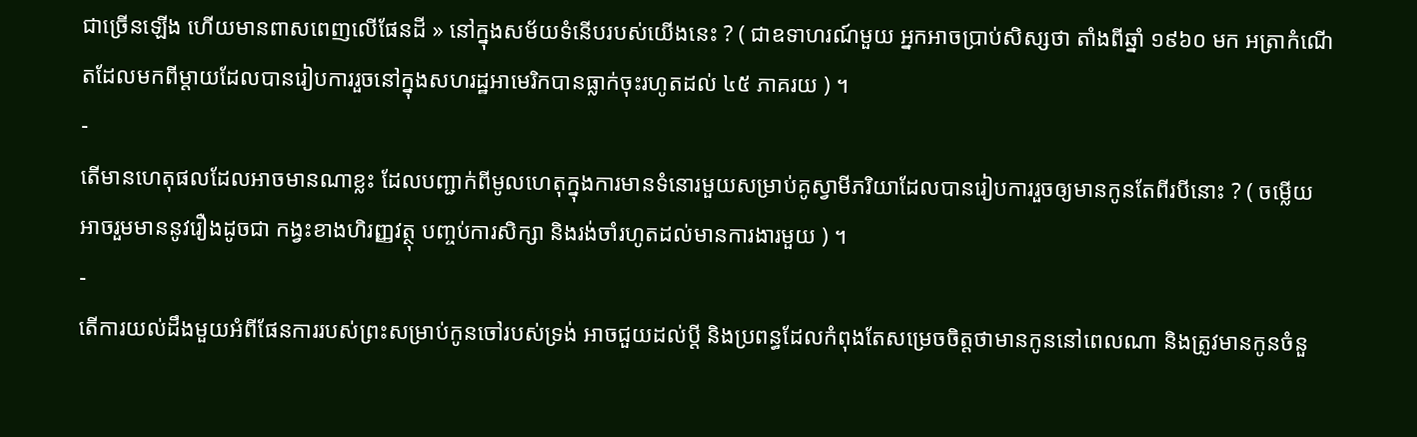ជាច្រើនឡើង ហើយមានពាសពេញលើផែនដី » នៅក្នុងសម័យទំនើបរបស់យើងនេះ ? ( ជាឧទាហរណ៍មួយ អ្នកអាចប្រាប់សិស្សថា តាំងពីឆ្នាំ ១៩៦០ មក អត្រាកំណើតដែលមកពីម្ដាយដែលបានរៀបការរួចនៅក្នុងសហរដ្ឋអាមេរិកបានធ្លាក់ចុះរហូតដល់ ៤៥ ភាគរយ ) ។
-
តើមានហេតុផលដែលអាចមានណាខ្លះ ដែលបញ្ជាក់ពីមូលហេតុក្នុងការមានទំនោរមួយសម្រាប់គូស្វាមីភរិយាដែលបានរៀបការរួចឲ្យមានកូនតែពីរបីនោះ ? ( ចម្លើយអាចរួមមាននូវរឿងដូចជា កង្វះខាងហិរញ្ញវត្ថុ បញ្ចប់ការសិក្សា និងរង់ចាំរហូតដល់មានការងារមួយ ) ។
-
តើការយល់ដឹងមួយអំពីផែនការរបស់ព្រះសម្រាប់កូនចៅរបស់ទ្រង់ អាចជួយដល់ប្ដី និងប្រពន្ធដែលកំពុងតែសម្រេចចិត្តថាមានកូននៅពេលណា និងត្រូវមានកូនចំនួ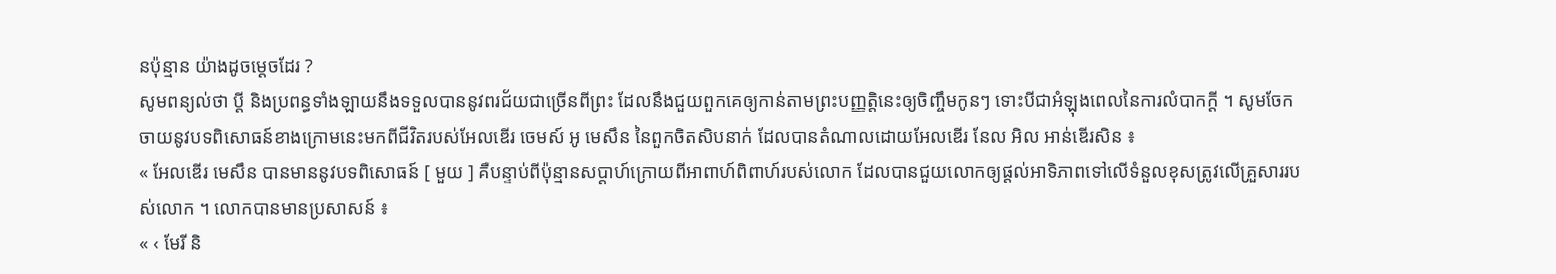នប៉ុន្មាន យ៉ាងដូចម្ដេចដែរ ?
សូមពន្យល់ថា ប្ដី និងប្រពន្ធទាំងឡាយនឹងទទួលបាននូវពរជ័យជាច្រើនពីព្រះ ដែលនឹងជួយពួកគេឲ្យកាន់តាមព្រះបញ្ញត្តិនេះឲ្យចិញ្ចឹមកូនៗ ទោះបីជាអំឡុងពេលនៃការលំបាកក្ដី ។ សូមចែកចាយនូវបទពិសោធន៍ខាងក្រោមនេះមកពីជីវិតរបស់អែលឌើរ ចេមស៍ អូ មេសឹន នៃពួកចិតសិបនាក់ ដែលបានតំណាលដោយអែលឌើរ នែល អិល អាន់ឌើរសិន ៖
« អែលឌើរ មេសឹន បានមាននូវបទពិសោធន៍ [ មួយ ] គឺបន្ទាប់ពីប៉ុន្មានសប្ដាហ៍ក្រោយពីអាពាហ៍ពិពាហ៍របស់លោក ដែលបានជួយលោកឲ្យផ្ដល់អាទិភាពទៅលើទំនួលខុសត្រូវលើគ្រួសាររបស់លោក ។ លោកបានមានប្រសាសន៍ ៖
« ‹ មែរី និ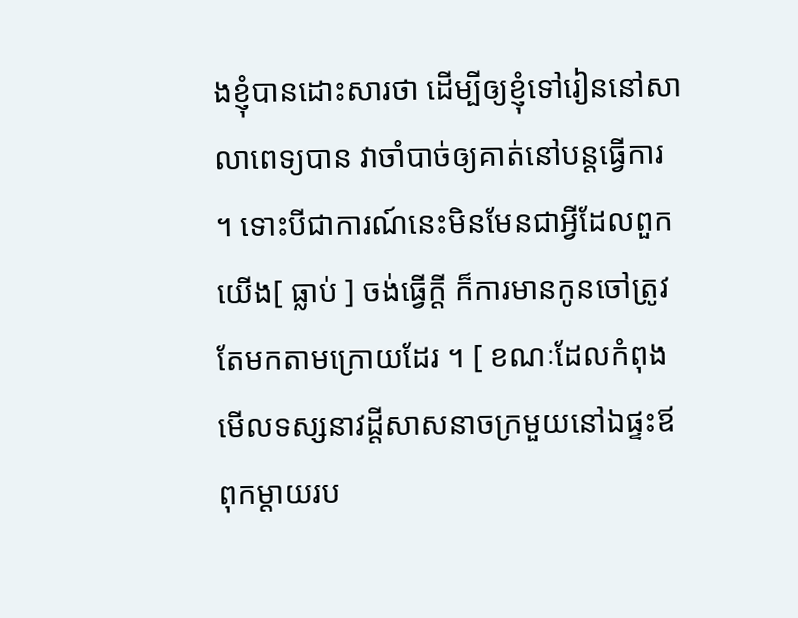ងខ្ញុំបានដោះសារថា ដើម្បីឲ្យខ្ញុំទៅរៀននៅសាលាពេទ្យបាន វាចាំបាច់ឲ្យគាត់នៅបន្ដធ្វើការ ។ ទោះបីជាការណ៍នេះមិនមែនជាអ្វីដែលពួកយើង[ ធ្លាប់ ] ចង់ធ្វើក្ដី ក៏ការមានកូនចៅត្រូវតែមកតាមក្រោយដែរ ។ [ ខណៈដែលកំពុងមើលទស្សនាវដ្ដីសាសនាចក្រមួយនៅឯផ្ទះឪពុកម្ដាយរប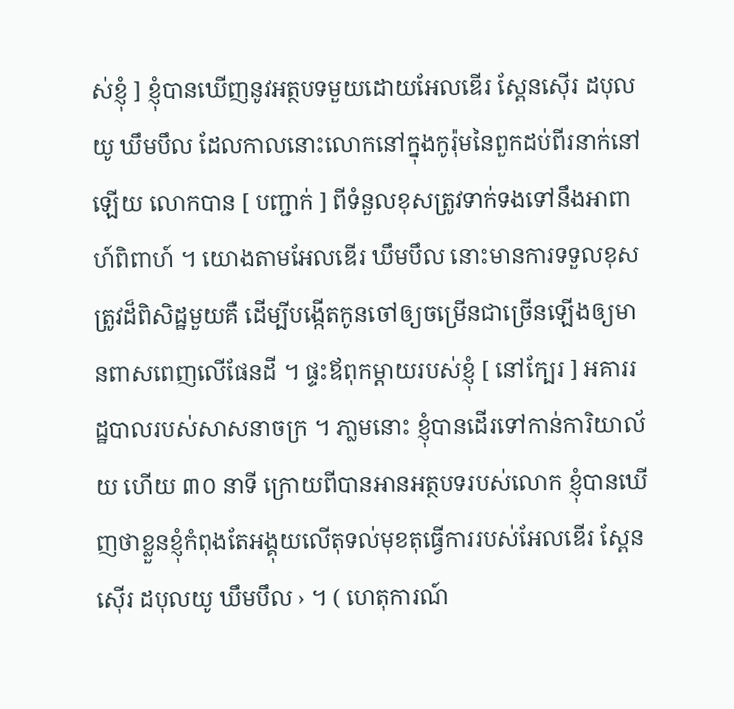ស់ខ្ញុំ ] ខ្ញុំបានឃើញនូវអត្ថបទមួយដោយអែលឌើរ ស្ពែនស៊ើរ ដបុលយូ ឃឹមបឹល ដែលកាលនោះលោកនៅក្នុងកូរ៉ុមនៃពួកដប់ពីរនាក់នៅឡើយ លោកបាន [ បញ្ជាក់ ] ពីទំនួលខុសត្រូវទាក់ទងទៅនឹងអាពាហ៍ពិពាហ៍ ។ យោងតាមអែលឌើរ ឃឹមបឹល នោះមានការទទួលខុសត្រូវដ៏ពិសិដ្ឋមួយគឺ ដើម្បីបង្កើតកូនចៅឲ្យចម្រើនជាច្រើនឡើងឲ្យមានពាសពេញលើផែនដី ។ ផ្ទះឪពុកម្ដាយរបស់ខ្ញុំ [ នៅក្បែរ ] អគាររដ្ឋបាលរបស់សាសនាចក្រ ។ ភា្លមនោះ ខ្ញុំបានដើរទៅកាន់ការិយាល័យ ហើយ ៣០ នាទី ក្រោយពីបានអានអត្ថបទរបស់លោក ខ្ញុំបានឃើញថាខ្លួនខ្ញុំកំពុងតែអង្គុយលើតុទល់មុខតុធ្វើការរបស់អែលឌើរ ស្ពែនស៊ើរ ដបុលយូ ឃឹមបឹល › ។ ( ហេតុការណ៍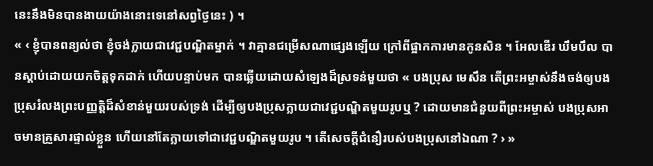នេះនឹងមិនបានងាយយ៉ាងនោះទេនៅសព្វថ្ងៃនេះ ) ។
« ‹ ខ្ញុំបានពន្យល់ថា ខ្ញុំចង់ក្លាយជាវេជ្ជបណ្ឌិតម្នាក់ ។ វាគ្មានជម្រើសណាផ្សេងឡើយ ក្រៅពីផ្អាកការមានកូនសិន ។ អែលឌើរ ឃឹមបឹល បានស្ដាប់ដោយយកចិត្តទុកដាក់ ហើយបន្ទាប់មក បានឆ្លើយដោយសំឡេងដ៏ស្រទន់មួយថា « បងប្រុស មេសឹន តើព្រះអម្ចាស់នឹងចង់ឲ្យបងប្រុសរំលងព្រះបញ្ញត្តិដ៏សំខាន់មួយរបស់ទ្រង់ ដើម្បីឲ្យបងប្រុសក្លាយជាវេជ្ជបណ្ឌិតមួយរូបឬ ? ដោយមានជំនួយពីព្រះអម្ចាស់ បងប្រុសអាចមានគ្រួសារផ្ទាល់ខ្លួន ហើយនៅតែក្លាយទៅជាវេជ្ជបណ្ឌិតមួយរូប ។ តើសេចក្ដីជំនឿរបស់បងប្រុសនៅឯណា ? › »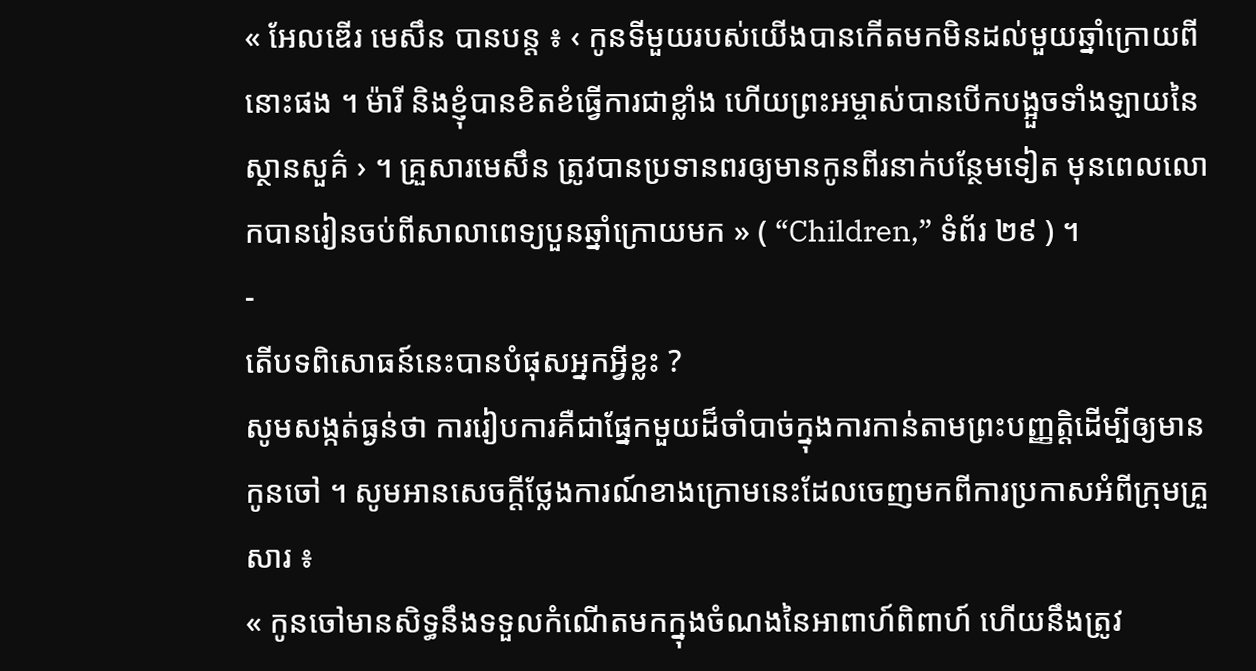« អែលឌើរ មេសឹន បានបន្ដ ៖ ‹ កូនទីមួយរបស់យើងបានកើតមកមិនដល់មួយឆ្នាំក្រោយពីនោះផង ។ ម៉ារី និងខ្ញុំបានខិតខំធ្វើការជាខ្លាំង ហើយព្រះអម្ចាស់បានបើកបង្អួចទាំងឡាយនៃស្ថានសួគ៌ › ។ គ្រួសារមេសឹន ត្រូវបានប្រទានពរឲ្យមានកូនពីរនាក់បន្ថែមទៀត មុនពេលលោកបានរៀនចប់ពីសាលាពេទ្យបួនឆ្នាំក្រោយមក » ( “Children,” ទំព័រ ២៩ ) ។
-
តើបទពិសោធន៍នេះបានបំផុសអ្នកអ្វីខ្លះ ?
សូមសង្កត់ធ្ងន់ថា ការរៀបការគឺជាផ្នែកមួយដ៏ចាំបាច់ក្នុងការកាន់តាមព្រះបញ្ញត្តិដើម្បីឲ្យមានកូនចៅ ។ សូមអានសេចក្ដីថ្លែងការណ៍ខាងក្រោមនេះដែលចេញមកពីការប្រកាសអំពីក្រុមគ្រួសារ ៖
« កូនចៅមានសិទ្ធនឹងទទួលកំណើតមកក្នុងចំណងនៃអាពាហ៍ពិពាហ៍ ហើយនឹងត្រូវ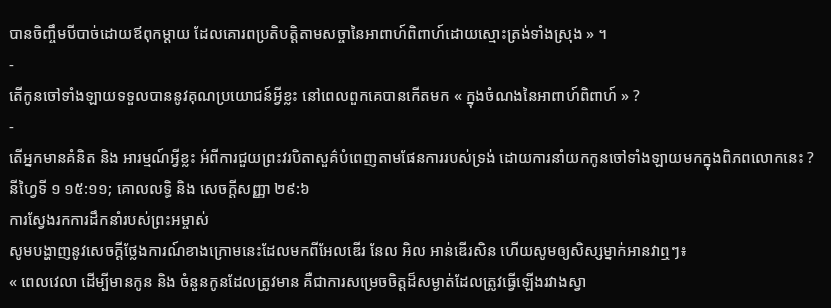បានចិញ្ចឹមបីបាច់ដោយឪពុកម្ដាយ ដែលគោរពប្រតិបត្តិតាមសច្ចានៃអាពាហ៍ពិពាហ៍ដោយស្មោះត្រង់ទាំងស្រុង » ។
-
តើកូនចៅទាំងឡាយទទួលបាននូវគុណប្រយោជន៍អ្វីខ្លះ នៅពេលពួកគេបានកើតមក « ក្នុងចំណងនៃអាពាហ៍ពិពាហ៍ » ?
-
តើអ្នកមានគំនិត និង អារម្មណ៍អ្វីខ្លះ អំពីការជួយព្រះវរបិតាសួគ៌បំពេញតាមផែនការរបស់ទ្រង់ ដោយការនាំយកកូនចៅទាំងឡាយមកក្នុងពិភពលោកនេះ ?
នីហ្វៃទី ១ ១៥:១១; គោលលទ្ធិ និង សេចក្ដីសញ្ញា ២៩:៦
ការស្វែងរកការដឹកនាំរបស់ព្រះអម្ចាស់
សូមបង្ហាញនូវសេចក្ដីថ្លែងការណ៍ខាងក្រោមនេះដែលមកពីអែលឌើរ នែល អិល អាន់ឌើរសិន ហើយសូមឲ្យសិស្សម្នាក់អានវាឮៗ៖
« ពេលវេលា ដើម្បីមានកូន និង ចំនួនកូនដែលត្រូវមាន គឺជាការសម្រេចចិត្តដ៏សម្ងាត់ដែលត្រូវធ្វើឡើងរវាងស្វា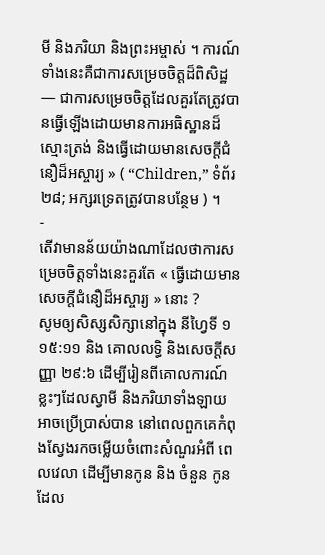មី និងភរិយា និងព្រះអម្ចាស់ ។ ការណ៍ទាំងនេះគឺជាការសម្រេចចិត្តដ៏ពិសិដ្ឋ — ជាការសម្រេចចិត្តដែលគួរតែត្រូវបានធ្វើឡើងដោយមានការអធិស្ឋានដ៏ស្មោះត្រង់ និងធ្វើដោយមានសេចក្ដីជំនឿដ៏អស្ចារ្យ » ( “Children,” ទំព័រ ២៨; អក្សរទ្រេតត្រូវបានបន្ថែម ) ។
-
តើវាមានន័យយ៉ាងណាដែលថាការសម្រេចចិត្តទាំងនេះគួរតែ « ធ្វើដោយមានសេចក្ដីជំនឿដ៏អស្ចារ្យ » នោះ ?
សូមឲ្យសិស្សសិក្សានៅក្នុង នីហ្វៃទី ១ ១៥:១១ និង គោលលទ្ធិ និងសេចក្ដីសញ្ញា ២៩:៦ ដើម្បីរៀនពីគោលការណ៍ខ្លះៗដែលស្វាមី និងភរិយាទាំងឡាយអាចប្រើប្រាស់បាន នៅពេលពួកគេកំពុងស្វែងរកចម្លើយចំពោះសំណួរអំពី ពេលវេលា ដើម្បីមានកូន និង ចំនួន កូនដែល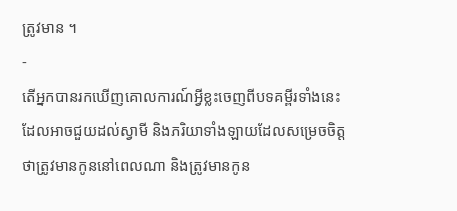ត្រូវមាន ។
-
តើអ្នកបានរកឃើញគោលការណ៍អ្វីខ្លះចេញពីបទគម្ពីរទាំងនេះ ដែលអាចជួយដល់ស្វាមី និងភរិយាទាំងឡាយដែលសម្រេចចិត្តថាត្រូវមានកូននៅពេលណា និងត្រូវមានកូន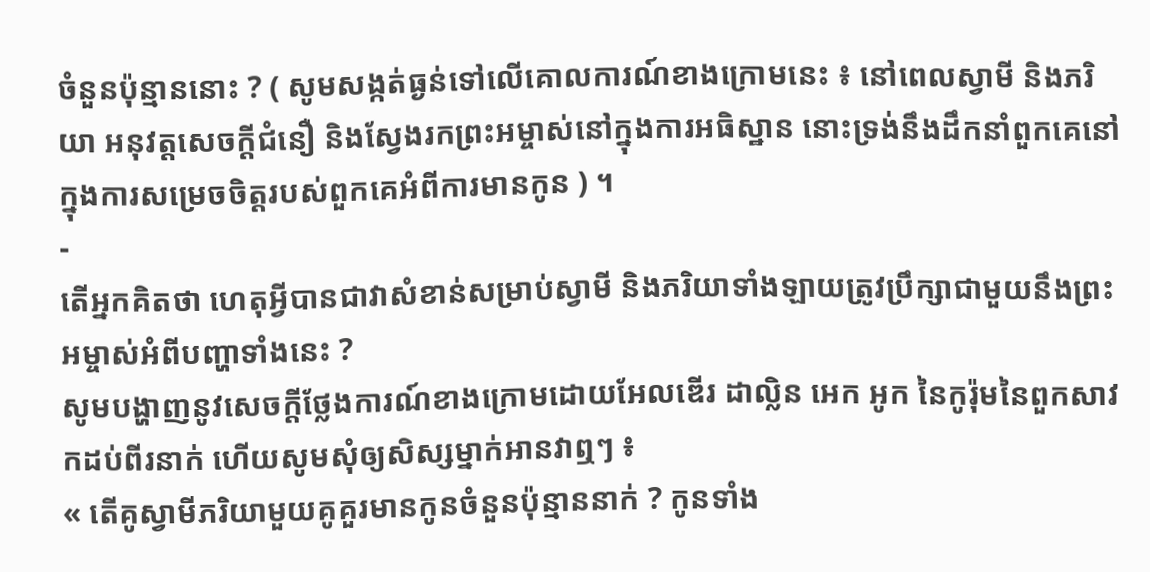ចំនួនប៉ុន្មាននោះ ? ( សូមសង្កត់ធ្ងន់ទៅលើគោលការណ៍ខាងក្រោមនេះ ៖ នៅពេលស្វាមី និងភរិយា អនុវត្តសេចក្ដីជំនឿ និងស្វែងរកព្រះអម្ចាស់នៅក្នុងការអធិស្ឋាន នោះទ្រង់នឹងដឹកនាំពួកគេនៅក្នុងការសម្រេចចិត្តរបស់ពួកគេអំពីការមានកូន ) ។
-
តើអ្នកគិតថា ហេតុអ្វីបានជាវាសំខាន់សម្រាប់ស្វាមី និងភរិយាទាំងឡាយត្រូវប្រឹក្សាជាមួយនឹងព្រះអម្ចាស់អំពីបញ្ហាទាំងនេះ ?
សូមបង្ហាញនូវសេចក្ដីថ្លែងការណ៍ខាងក្រោមដោយអែលឌើរ ដាល្លិន អេក អូក នៃកូរ៉ុមនៃពួកសាវកដប់ពីរនាក់ ហើយសូមសុំឲ្យសិស្សម្នាក់អានវាឮៗ ៖
« តើគូស្វាមីភរិយាមួយគូគួរមានកូនចំនួនប៉ុន្មាននាក់ ? កូនទាំង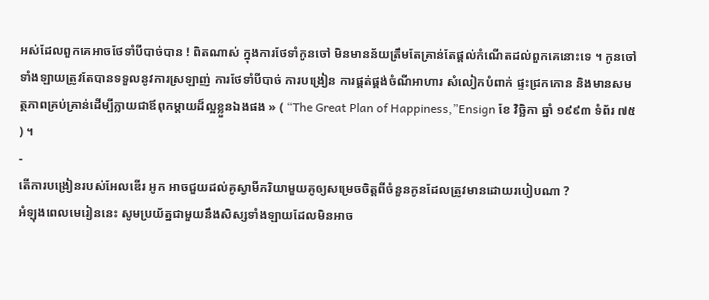អស់ដែលពួកគេអាចថែទាំបីបាច់បាន ! ពិតណាស់ ក្នុងការថែទាំកូនចៅ មិនមានន័យត្រឹមតែគ្រាន់តែផ្ដល់កំណើតដល់ពួកគេនោះទេ ។ កូនចៅទាំងឡាយត្រូវតែបានទទួលនូវការស្រឡាញ់ ការថែទាំបីបាច់ ការបង្រៀន ការផ្គត់ផ្គង់ចំណីអាហារ សំលៀកបំពាក់ ផ្ទះជ្រកកោន និងមានសមត្ថភាពគ្រប់គ្រាន់ដើម្បីក្លាយជាឪពុកម្ដាយដ៏ល្អខ្លួនឯងផង » ( “The Great Plan of Happiness,”Ensign ខែ វិច្ឆិកា ឆ្នាំ ១៩៩៣ ទំព័រ ៧៥ ) ។
-
តើការបង្រៀនរបស់អែលឌើរ អូក អាចជួយដល់គូស្វាមីភរិយាមួយគូឲ្យសម្រេចចិត្តពីចំនួនកូនដែលត្រូវមានដោយរបៀបណា ?
អំឡុងពេលមេរៀននេះ សូមប្រយ័ត្នជាមួយនឹងសិស្សទាំងឡាយដែលមិនអាច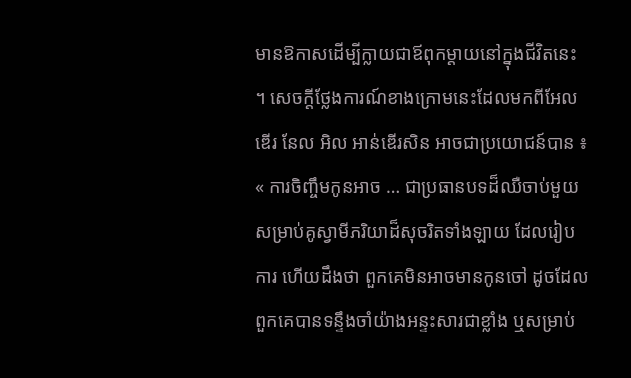មានឱកាសដើម្បីក្លាយជាឪពុកម្ដាយនៅក្នុងជីវិតនេះ ។ សេចក្ដីថ្លែងការណ៍ខាងក្រោមនេះដែលមកពីអែលឌើរ នែល អិល អាន់ឌើរសិន អាចជាប្រយោជន៍បាន ៖
« ការចិញ្ចឹមកូនអាច … ជាប្រធានបទដ៏ឈឺចាប់មួយសម្រាប់គូស្វាមីភរិយាដ៏សុចរិតទាំងឡាយ ដែលរៀបការ ហើយដឹងថា ពួកគេមិនអាចមានកូនចៅ ដូចដែលពួកគេបានទន្ទឹងចាំយ៉ាងអន្ទះសារជាខ្លាំង ឬសម្រាប់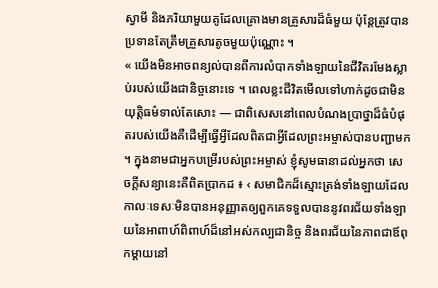ស្វាមី និងភរិយាមួយគូដែលគ្រោងមានគ្រួសារដ៏ធំមួយ ប៉ុន្ដែត្រូវបានប្រទានតែត្រឹមគ្រួសារតូចមួយប៉ុណ្ណោះ ។
« យើងមិនអាចពន្យល់បានពីការលំបាកទាំងឡាយនៃជីវិតរមែងស្លាប់របស់យើងជានិច្ចនោះទេ ។ ពេលខ្លះជីវិតមើលទៅហាក់ដូចជាមិនយុត្តិធម៌ទាល់តែសោះ — ជាពិសេសនៅពេលបំណងប្រាថ្នាដ៏ធំបំផុតរបស់យើងគឺដើម្បីធ្វើអ្វីដែលពិតជាអ្វីដែលព្រះអម្ចាស់បានបញ្ជាមក ។ ក្នុងនាមជាអ្នកបម្រើរបស់ព្រះអម្ចាស់ ខ្ញុំសូមធានាដល់អ្នកថា សេចក្ដីសន្យានេះគឺពិតប្រាកដ ៖ ‹ សមាជិកដ៏ស្មោះត្រង់ទាំងឡាយដែលកាលៈទេសៈមិនបានអនុញ្ញាតឲ្យពួកគេទទួលបាននូវពរជ័យទាំងឡាយនៃអាពាហ៍ពិពាហ៍ដ៏នៅអស់កល្បជានិច្ច និងពរជ័យនៃភាពជាឪពុកម្ដាយនៅ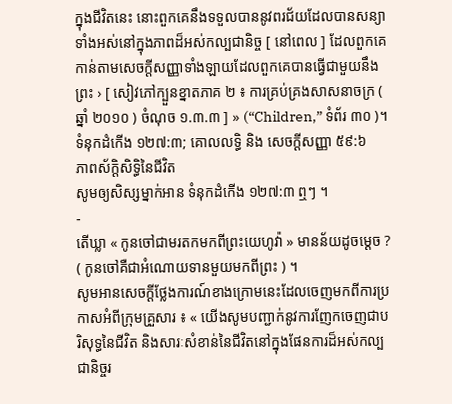ក្នុងជីវិតនេះ នោះពួកគេនឹងទទួលបាននូវពរជ័យដែលបានសន្យាទាំងអស់នៅក្នុងភាពដ៏អស់កល្បជានិច្ច [ នៅពេល ] ដែលពួកគេកាន់តាមសេចក្ដីសញ្ញាទាំងឡាយដែលពួកគេបានធ្វើជាមួយនឹងព្រះ › [ សៀវភៅក្បួនខ្នាតភាគ ២ ៖ ការគ្រប់គ្រងសាសនាចក្រ ( ឆ្នាំ ២០១០ ) ចំណុច ១.៣.៣ ] » (“Children,” ទំព័រ ៣០ )។
ទំនុកដំកើង ១២៧:៣; គោលលទ្ធិ និង សេចក្ដីសញ្ញា ៥៩:៦
ភាពស័ក្ដិសិទ្ធិនៃជីវិត
សូមឲ្យសិស្សម្នាក់អាន ទំនុកដំកើង ១២៧:៣ ឮៗ ។
-
តើឃ្លា « កូនចៅជាមរតកមកពីព្រះយេហូវ៉ា » មានន័យដូចម្ដេច ? ( កូនចៅគឺជាអំណោយទានមួយមកពីព្រះ ) ។
សូមអានសេចក្ដីថ្លែងការណ៍ខាងក្រោមនេះដែលចេញមកពីការប្រកាសអំពីក្រុមគ្រួសារ ៖ « យើងសូមបញ្ជាក់នូវការញែកចេញជាបរិសុទ្ធនៃជីវិត និងសារៈសំខាន់នៃជីវិតនៅក្នុងផែនការដ៏អស់កល្បជានិច្ចរ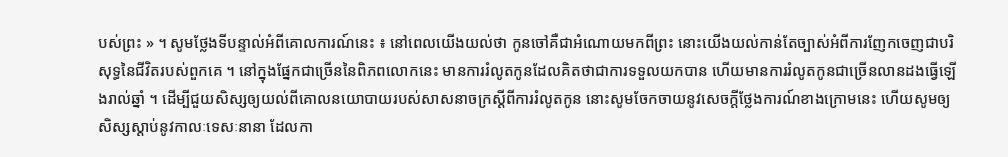បស់ព្រះ » ។ សូមថ្លែងទីបន្ទាល់អំពីគោលការណ៍នេះ ៖ នៅពេលយើងយល់ថា កូនចៅគឺជាអំណោយមកពីព្រះ នោះយើងយល់កាន់តែច្បាស់អំពីការញែកចេញជាបរិសុទ្ធនៃជីវិតរបស់ពួកគេ ។ នៅក្នុងផ្នែកជាច្រើននៃពិភពលោកនេះ មានការរំលូតកូនដែលគិតថាជាការទទួលយកបាន ហើយមានការរំលូតកូនជាច្រើនលានដងធ្វើឡើងរាល់ឆ្នាំ ។ ដើម្បីជួយសិស្សឲ្យយល់ពីគោលនយោបាយរបស់សាសនាចក្រស្ដីពីការរំលូតកូន នោះសូមចែកចាយនូវសេចក្ដីថ្លែងការណ៍ខាងក្រោមនេះ ហើយសូមឲ្យសិស្សស្ដាប់នូវកាលៈទេសៈនានា ដែលកា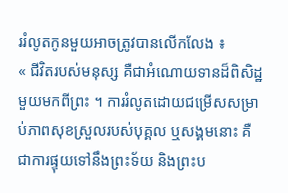ររំលូតកូនមួយអាចត្រូវបានលើកលែង ៖
« ជីវិតរបស់មនុស្ស គឺជាអំណោយទានដ៏ពិសិដ្ឋមួយមកពីព្រះ ។ ការរំលូតដោយជម្រើសសម្រាប់ភាពសុខស្រួលរបស់បុគ្គល ឬសង្គមនោះ គឺជាការផ្ទុយទៅនឹងព្រះទ័យ និងព្រះប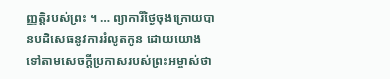ញ្ញត្តិរបស់ព្រះ ។ … ព្យាការីថ្ងៃចុងក្រោយបានបដិសេធនូវការរំលូតកូន ដោយយោងទៅតាមសេចក្ដីប្រកាសរបស់ព្រះអម្ចាស់ថា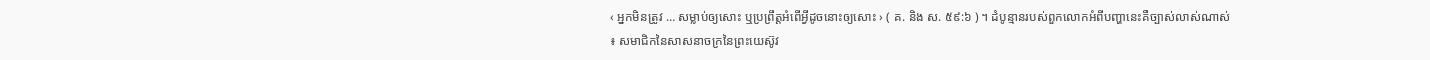‹ អ្នកមិនត្រូវ … សម្លាប់ឲ្យសោះ ឬប្រព្រឹត្តអំពើអ្វីដូចនោះឲ្យសោះ › ( គ. និង ស. ៥៩:៦ ) ។ ដំបូន្មានរបស់ពួកលោកអំពីបញ្ហានេះគឺច្បាស់លាស់ណាស់ ៖ សមាជិកនៃសាសនាចក្រនៃព្រះយេស៊ូវ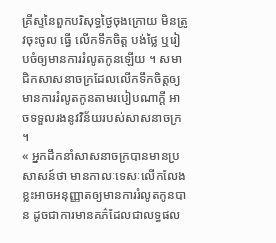គ្រីស្ទនៃពួកបរិសុទ្ធថ្ងៃចុងក្រោយ មិនត្រូវចុះចូល ធ្វើ លើកទឹកចិត្ត បង់ថ្លៃ ឬរៀបចំឲ្យមានការរំលូតកូនឡើយ ។ សមាជិកសាសនាចក្រដែលលើកទឹកចិត្តឲ្យមានការរំលូតកូនតាមរបៀបណាក្ដី អាចទទួលរងនូវវិន័យរបស់សាសនាចក្រ ។
« អ្នកដឹកនាំសាសនាចក្របានមានប្រសាសន៍ថា មានកាលៈទេសៈលើកលែងខ្លះអាចអនុញ្ញាតឲ្យមានការរំលូតកូនបាន ដូចជាការមានគភ៌ដែលជាលទ្ធផល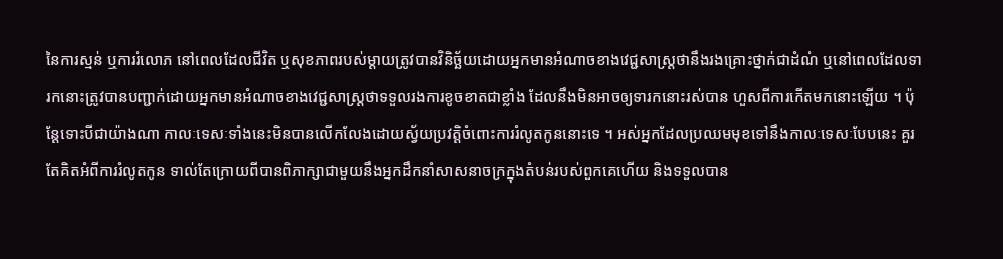នៃការស្មន់ ឬការរំលោភ នៅពេលដែលជីវិត ឬសុខភាពរបស់ម្ដាយត្រូវបានវិនិច្ឆ័យដោយអ្នកមានអំណាចខាងវេជ្ជសាស្ដ្រថានឹងរងគ្រោះថ្នាក់ជាដំណំ ឬនៅពេលដែលទារកនោះត្រូវបានបញ្ជាក់ដោយអ្នកមានអំណាចខាងវេជ្ជសាស្ដ្រថាទទួលរងការខូចខាតជាខ្លាំង ដែលនឹងមិនអាចឲ្យទារកនោះរស់បាន ហួសពីការកើតមកនោះឡើយ ។ ប៉ុន្ដែទោះបីជាយ៉ាងណា កាលៈទេសៈទាំងនេះមិនបានលើកលែងដោយស្វ័យប្រវត្តិចំពោះការរំលូតកូននោះទេ ។ អស់អ្នកដែលប្រឈមមុខទៅនឹងកាលៈទេសៈបែបនេះ គួរតែគិតអំពីការរំលូតកូន ទាល់តែក្រោយពីបានពិភាក្សាជាមួយនឹងអ្នកដឹកនាំសាសនាចក្រក្នុងតំបន់របស់ពួកគេហើយ និងទទួលបាន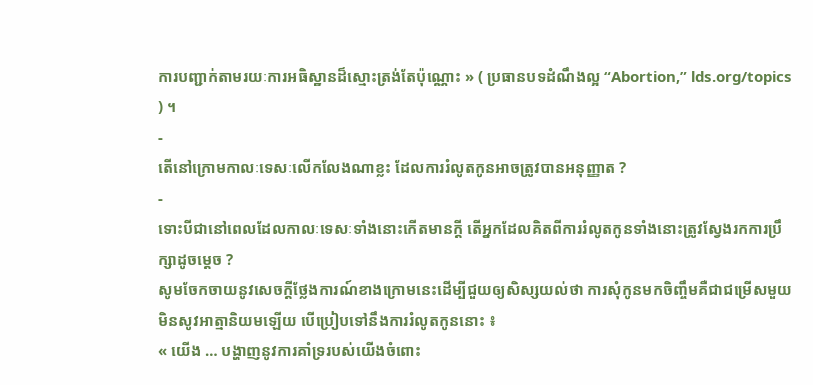ការបញ្ជាក់តាមរយៈការអធិស្ឋានដ៏ស្មោះត្រង់តែប៉ុណ្ណោះ » ( ប្រធានបទដំណឹងល្អ “Abortion,” lds.org/topics ) ។
-
តើនៅក្រោមកាលៈទេសៈលើកលែងណាខ្លះ ដែលការរំលូតកូនអាចត្រូវបានអនុញ្ញាត ?
-
ទោះបីជានៅពេលដែលកាលៈទេសៈទាំងនោះកើតមានក្ដី តើអ្នកដែលគិតពីការរំលូតកូនទាំងនោះត្រូវស្វែងរកការប្រឹក្សាដូចម្ដេច ?
សូមចែកចាយនូវសេចក្ដីថ្លែងការណ៍ខាងក្រោមនេះដើម្បីជួយឲ្យសិស្សយល់ថា ការសុំកូនមកចិញ្ចឹមគឺជាជម្រើសមួយមិនសូវអាត្មានិយមឡើយ បើប្រៀបទៅនឹងការរំលូតកូននោះ ៖
« យើង … បង្ហាញនូវការគាំទ្ររបស់យើងចំពោះ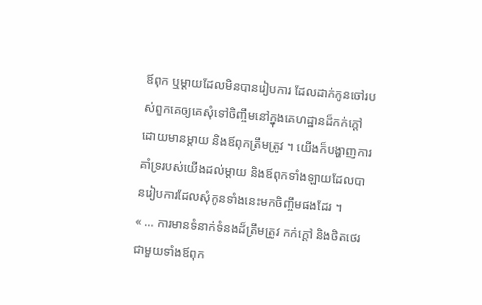ឪពុក ឬម្ដាយដែលមិនបានរៀបការ ដែលដាក់កូនចៅរបស់ពួកគេឲ្យគេសុំទៅចិញ្ចឹមនៅក្នុងគេហដ្ឋានដ៏កក់ក្ដៅដោយមានម្ដាយ និងឪពុកត្រឹមត្រូវ ។ យើងក៏បង្ហាញការគាំទ្ររបស់យើងដល់ម្ដាយ និងឪពុកទាំងឡាយដែលបានរៀបការដែលសុំកូនទាំងនេះមកចិញ្ចឹមផងដែរ ។
« … ការមានទំនាក់ទំនងដ៏ត្រឹមត្រូវ កក់ក្ដៅ និងថិតថេរជាមួយទាំងឪពុក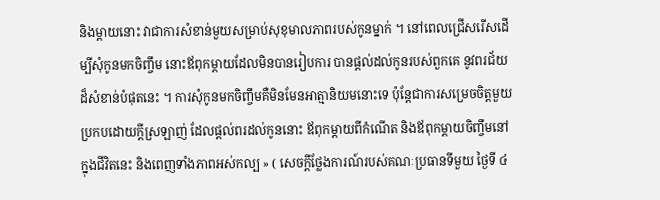និងម្ដាយនោះ វាជាការសំខាន់មួយសម្រាប់សុខុមាលភាពរបស់កូនម្នាក់ ។ នៅពេលជ្រើសរើសដើម្បីសុំកូនមកចិញ្ចឹម នោះឪពុកម្ដាយដែលមិនបានរៀបការ បានផ្ដល់ដល់កូនរបស់ពួកគេ នូវពរជ័យដ៏សំខាន់បំផុតនេះ ។ ការសុំកូនមកចិញ្ចឹមគឺមិនមែនអាត្មានិយមនោះទេ ប៉ុន្ដែជាការសម្រេចចិត្តមួយប្រកបដោយក្ដីស្រឡាញ់ ដែលផ្ដល់ពរដល់កូននោះ ឪពុកម្ដាយពីកំណើត និងឪពុកម្ដាយចិញ្ចឹមនៅក្នុងជីវិតនេះ និងពេញទាំងភាពអស់កល្ប » ( សេចក្ដីថ្លែងការណ៍របស់គណៈប្រធានទីមួយ ថ្ងៃទី ៤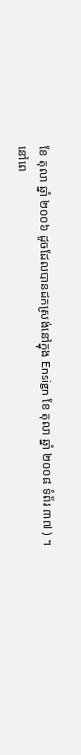ខែ តុលា ឆ្នាំ ២០០៦ ដូចដែលបានដកស្រង់នៅក្នុង Ensign ខែ តុលា ឆ្នាំ ២០០៨ ទំព័រ ៣៧ ) ។
នៅពេ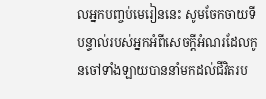លអ្នកបញ្ចប់មេរៀននេះ សូមចែកចាយទីបន្ទាល់របស់អ្នកអំពីសេចក្ដីអំណរដែលកូនចៅទាំងឡាយបាននាំមកដល់ជីវិតរប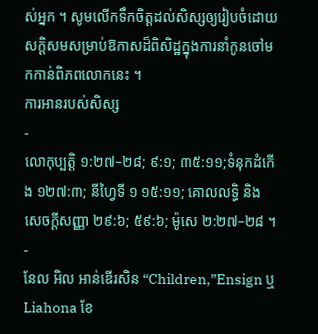ស់អ្នក ។ សូមលើកទឹកចិត្តដល់សិស្សឲ្យរៀបចំដោយសក្ដិសមសម្រាប់ឱកាសដ៏ពិសិដ្ឋក្នុងការនាំកូនចៅមកកាន់ពិភពលោកនេះ ។
ការអានរបស់សិស្ស
-
លោកុប្បត្តិ ១:២៧–២៨; ៩:១; ៣៥:១១;ទំនុកដំកើង ១២៧:៣; នីហ្វៃទី ១ ១៥:១១; គោលលទ្ធិ និង សេចក្ដីសញ្ញា ២៩:៦; ៥៩:៦; ម៉ូសេ ២:២៧–២៨ ។
-
នែល អិល អាន់ឌើរសិន “Children,”Ensign ឬ Liahona ខែ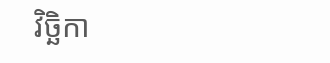វិច្ឆិកា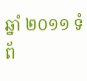ឆ្នាំ ២០១១ ទំព័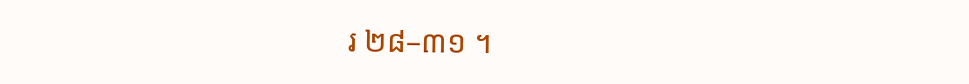រ ២៨–៣១ ។